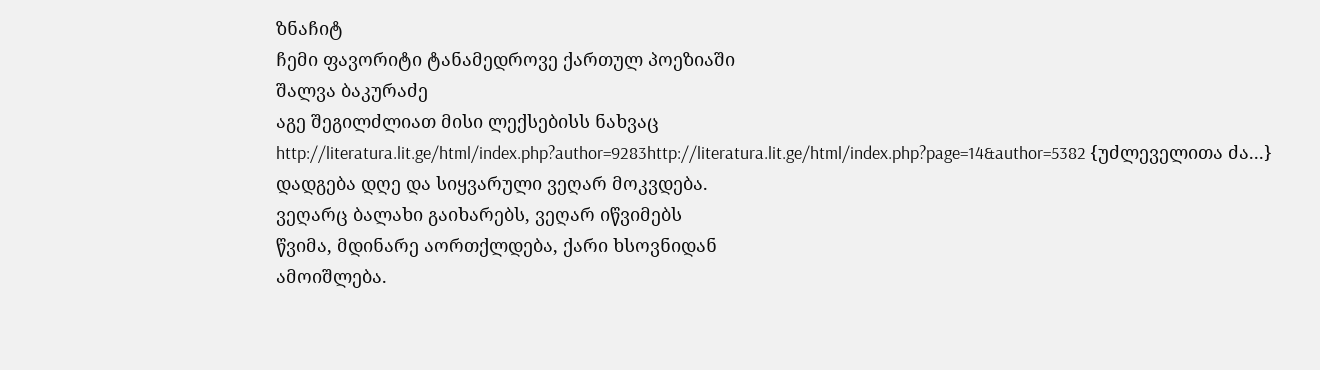ზნაჩიტ
ჩემი ფავორიტი ტანამედროვე ქართულ პოეზიაში
შალვა ბაკურაძე
აგე შეგილძლიათ მისი ლექსებისს ნახვაც
http://literatura.lit.ge/html/index.php?author=9283http://literatura.lit.ge/html/index.php?page=14&author=5382 {უძლეველითა ძა...}
დადგება დღე და სიყვარული ვეღარ მოკვდება.
ვეღარც ბალახი გაიხარებს, ვეღარ იწვიმებს
წვიმა, მდინარე აორთქლდება, ქარი ხსოვნიდან
ამოიშლება.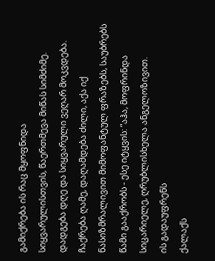გამიქრება ის რაც მყოფნიდა
სიყვარულისთვის, წაერთმევა მიწას სიმძიმე.
დადგება დღე და სიყვარული ვეღარ მოკვდება.
ჩაქრება ღამე, დაღამდება ძილი, აქა იქ
ნასიზმრალივით მიმოფანტულ ფრაზებს, საუბრებს
წამი გააქრობს - ესე იტყვის: “აჰა, მოფრინდა
სიცარიელე, ღრუბლისხელა ანგელოზივით.
ის გადაუფრენს
ქალაქს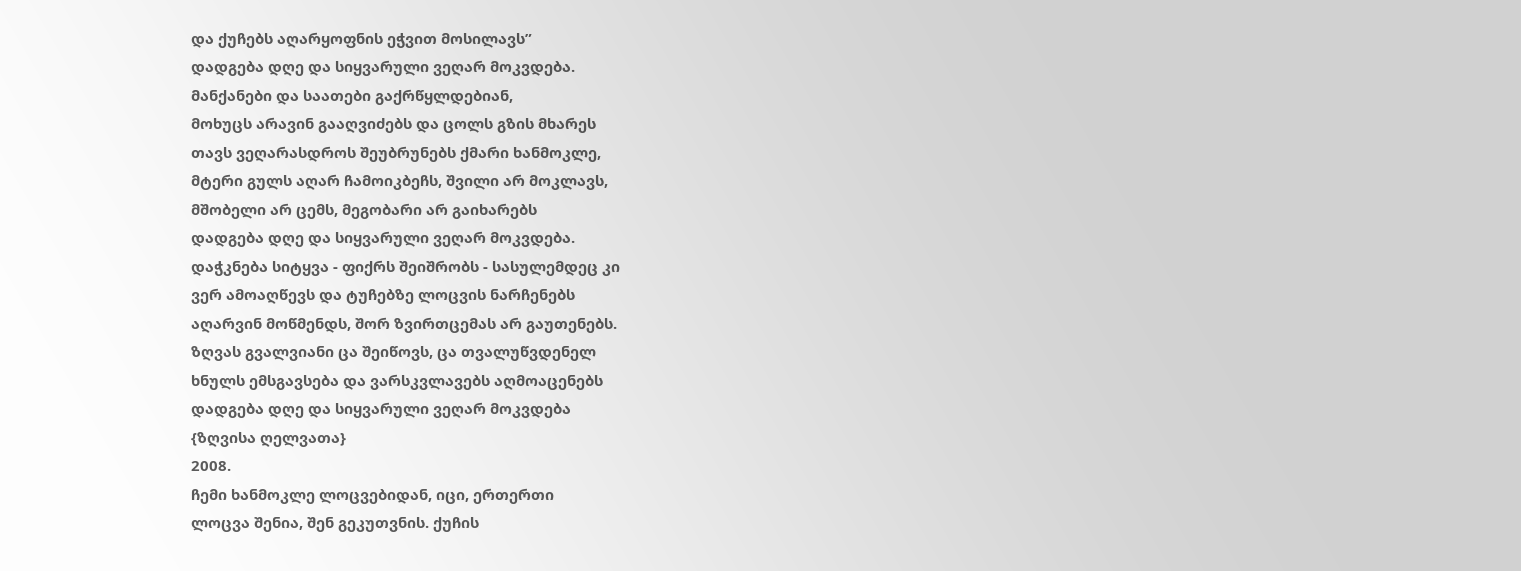და ქუჩებს აღარყოფნის ეჭვით მოსილავს”
დადგება დღე და სიყვარული ვეღარ მოკვდება.
მანქანები და საათები გაქრწყლდებიან,
მოხუცს არავინ გააღვიძებს და ცოლს გზის მხარეს
თავს ვეღარასდროს შეუბრუნებს ქმარი ხანმოკლე,
მტერი გულს აღარ ჩამოიკბეჩს, შვილი არ მოკლავს,
მშობელი არ ცემს, მეგობარი არ გაიხარებს
დადგება დღე და სიყვარული ვეღარ მოკვდება.
დაჭკნება სიტყვა - ფიქრს შეიშრობს - სასულემდეც კი
ვერ ამოაღწევს და ტუჩებზე ლოცვის ნარჩენებს
აღარვინ მოწმენდს, შორ ზვირთცემას არ გაუთენებს.
ზღვას გვალვიანი ცა შეიწოვს, ცა თვალუწვდენელ
ხნულს ემსგავსება და ვარსკვლავებს აღმოაცენებს
დადგება დღე და სიყვარული ვეღარ მოკვდება
{ზღვისა ღელვათა}
2008.
ჩემი ხანმოკლე ლოცვებიდან, იცი, ერთერთი
ლოცვა შენია, შენ გეკუთვნის. ქუჩის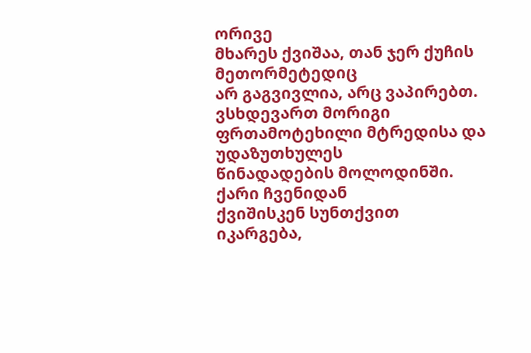ორივე
მხარეს ქვიშაა, თან ჯერ ქუჩის მეთორმეტედიც
არ გაგვივლია, არც ვაპირებთ. ვსხდევართ მორიგი
ფრთამოტეხილი მტრედისა და უდაზუთხულეს
წინადადების მოლოდინში. ქარი ჩვენიდან
ქვიშისკენ სუნთქვით იკარგება,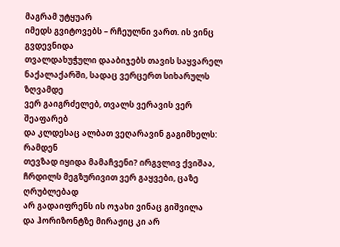მაგრამ უტყუარ
იმედს გვიტოვებს – რჩეულნი ვართ. ის ვინც გვდევნიდა
თვალდახუჭული დააბიჯებს თავის საყვარელ
ნაქალაქარში, სადაც ვერცერთ სიხარულს ზღვამდე
ვერ გაიგრძელებ, თვალს ვერავის ვერ შეაფარებ
და კლდესაც ალბათ ვეღარავინ გაგიმხელს: რამდენ
თევზად იყიდა მამაჩვენი? ირგვლივ ქვიშაა,
ჩრდილს მეგზურივით ვერ გაყვები, ცაზე ღრუბლებად
არ გადაიფრენს ის ოჯახი ვინაც გიშვილა
და ჰორიზონტზე მირაჟიც კი არ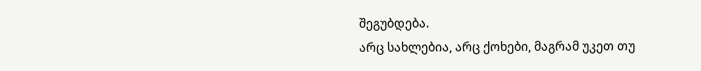შეგუბდება.
არც სახლებია, არც ქოხები, მაგრამ უკეთ თუ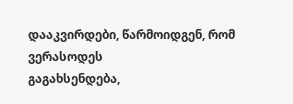დააკვირდები, წარმოიდგენ, რომ ვერასოდეს
გაგახსენდება,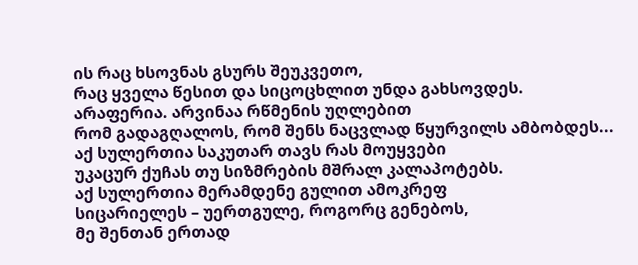ის რაც ხსოვნას გსურს შეუკვეთო,
რაც ყველა წესით და სიცოცხლით უნდა გახსოვდეს.
არაფერია. არვინაა რწმენის უღლებით
რომ გადაგღალოს, რომ შენს ნაცვლად წყურვილს ამბობდეს...
აქ სულერთია საკუთარ თავს რას მოუყვები
უკაცურ ქუჩას თუ სიზმრების მშრალ კალაპოტებს.
აქ სულერთია მერამდენე გულით ამოკრეფ
სიცარიელეს – უერთგულე, როგორც გენებოს,
მე შენთან ერთად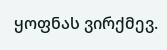ყოფნას ვირქმევ.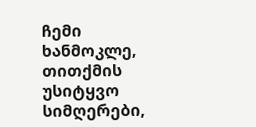ჩემი ხანმოკლე,
თითქმის უსიტყვო სიმღერები,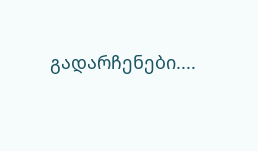გადარჩენები....